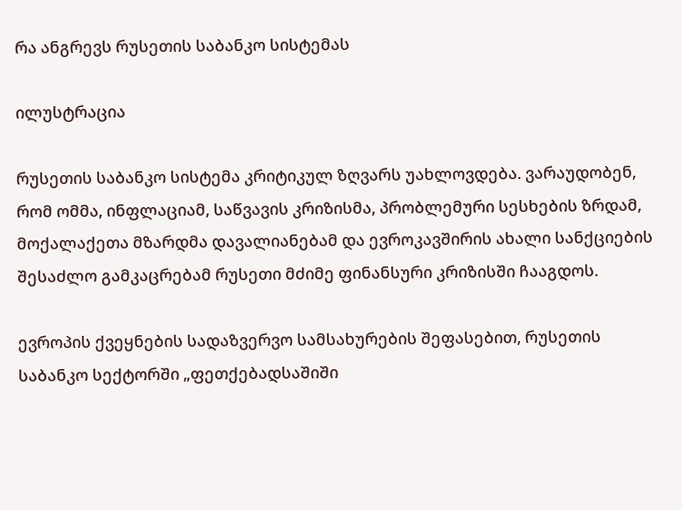რა ანგრევს რუსეთის საბანკო სისტემას

ილუსტრაცია

რუსეთის საბანკო სისტემა კრიტიკულ ზღვარს უახლოვდება. ვარაუდობენ, რომ ომმა, ინფლაციამ, საწვავის კრიზისმა, პრობლემური სესხების ზრდამ, მოქალაქეთა მზარდმა დავალიანებამ და ევროკავშირის ახალი სანქციების შესაძლო გამკაცრებამ რუსეთი მძიმე ფინანსური კრიზისში ჩააგდოს.

ევროპის ქვეყნების სადაზვერვო სამსახურების შეფასებით, რუსეთის საბანკო სექტორში „ფეთქებადსაშიში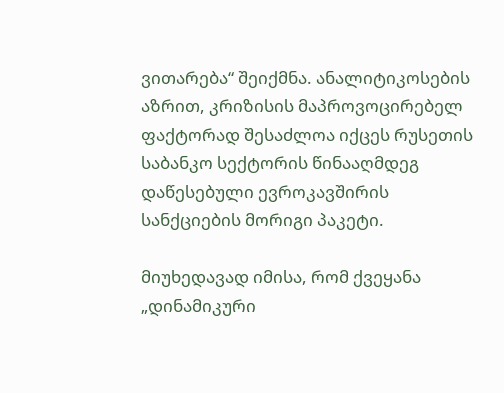ვითარება“ შეიქმნა. ანალიტიკოსების აზრით, კრიზისის მაპროვოცირებელ ფაქტორად შესაძლოა იქცეს რუსეთის საბანკო სექტორის წინააღმდეგ დაწესებული ევროკავშირის სანქციების მორიგი პაკეტი.

მიუხედავად იმისა, რომ ქვეყანა „დინამიკური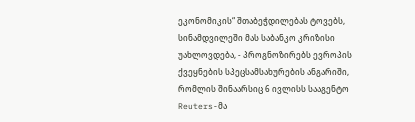ეკონომიკის“ შთაბეჭდილებას ტოვებს, სინამდვილეში მას საბანკო კრიზისი უახლოვდება, - პროგნოზირებს ევროპის ქვეყნების სპეცსამსახურების ანგარიში, რომლის შინაარსიც 6 ივლისს სააგენტო Reuters-მა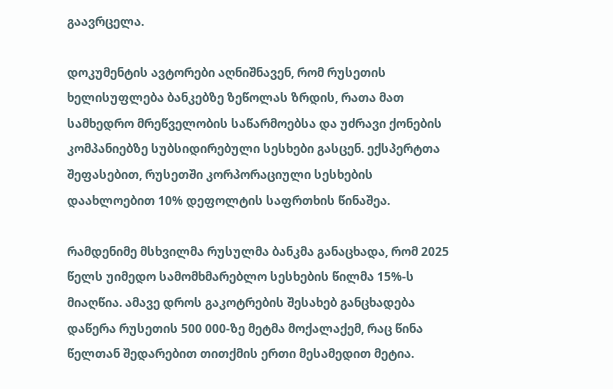გაავრცელა.

დოკუმენტის ავტორები აღნიშნავენ, რომ რუსეთის ხელისუფლება ბანკებზე ზეწოლას ზრდის, რათა მათ სამხედრო მრეწველობის საწარმოებსა და უძრავი ქონების კომპანიებზე სუბსიდირებული სესხები გასცენ. ექსპერტთა შეფასებით, რუსეთში კორპორაციული სესხების დაახლოებით 10% დეფოლტის საფრთხის წინაშეა.

რამდენიმე მსხვილმა რუსულმა ბანკმა განაცხადა, რომ 2025 წელს უიმედო სამომხმარებლო სესხების წილმა 15%-ს მიაღწია. ამავე დროს გაკოტრების შესახებ განცხადება დაწერა რუსეთის 500 000-ზე მეტმა მოქალაქემ, რაც წინა წელთან შედარებით თითქმის ერთი მესამედით მეტია.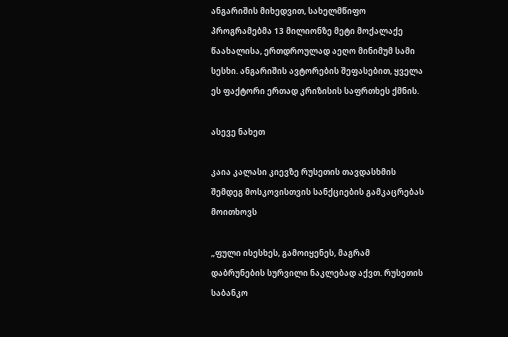ანგარიშის მიხედვით, სახელმწიფო პროგრამებმა 13 მილიონზე მეტი მოქალაქე წაახალისა, ერთდროულად აეღო მინიმუმ სამი სესხი. ანგარიშის ავტორების შეფასებით, ყველა ეს ფაქტორი ერთად კრიზისის საფრთხეს ქმნის.

ასევე ნახეთ

კაია კალასი კიევზე რუსეთის თავდასხმის შემდეგ მოსკოვისთვის სანქციების გამკაცრებას მოითხოვს

„ფული ისესხეს, გამოიყენეს, მაგრამ დაბრუნების სურვილი ნაკლებად აქვთ. რუსეთის საბანკო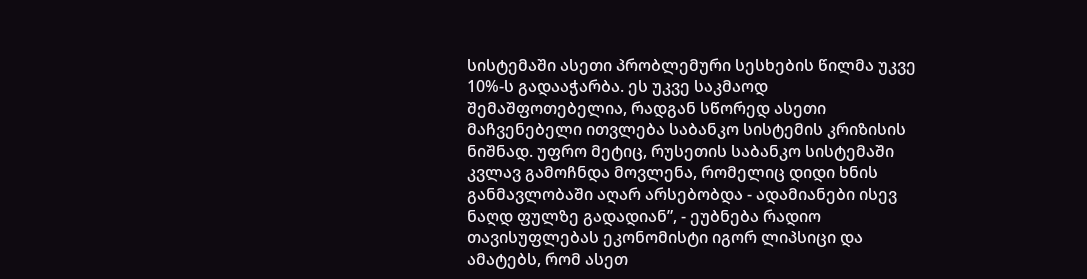სისტემაში ასეთი პრობლემური სესხების წილმა უკვე 10%-ს გადააჭარბა. ეს უკვე საკმაოდ შემაშფოთებელია, რადგან სწორედ ასეთი მაჩვენებელი ითვლება საბანკო სისტემის კრიზისის ნიშნად. უფრო მეტიც, რუსეთის საბანკო სისტემაში კვლავ გამოჩნდა მოვლენა, რომელიც დიდი ხნის განმავლობაში აღარ არსებობდა - ადამიანები ისევ ნაღდ ფულზე გადადიან”, - ეუბნება რადიო თავისუფლებას ეკონომისტი იგორ ლიპსიცი და ამატებს, რომ ასეთ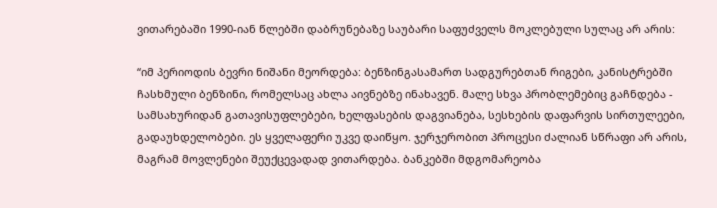ვითარებაში 1990-იან წლებში დაბრუნებაზე საუბარი საფუძველს მოკლებული სულაც არ არის:

“იმ პერიოდის ბევრი ნიშანი მეორდება: ბენზინგასამართ სადგურებთან რიგები, კანისტრებში ჩასხმული ბენზინი, რომელსაც ახლა აივნებზე ინახავენ. მალე სხვა პრობლემებიც გაჩნდება - სამსახურიდან გათავისუფლებები, ხელფასების დაგვიანება, სესხების დაფარვის სირთულეები, გადაუხდელობები. ეს ყველაფერი უკვე დაიწყო. ჯერჯერობით პროცესი ძალიან სწრაფი არ არის, მაგრამ მოვლენები შეუქცევადად ვითარდება. ბანკებში მდგომარეობა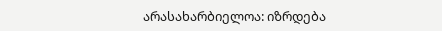არასახარბიელოა: იზრდება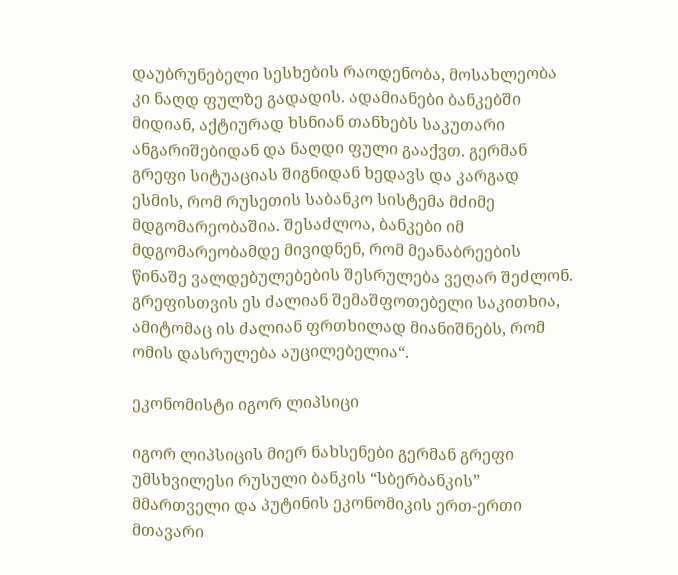დაუბრუნებელი სესხების რაოდენობა, მოსახლეობა კი ნაღდ ფულზე გადადის. ადამიანები ბანკებში მიდიან, აქტიურად ხსნიან თანხებს საკუთარი ანგარიშებიდან და ნაღდი ფული გააქვთ. გერმან გრეფი სიტუაციას შიგნიდან ხედავს და კარგად ესმის, რომ რუსეთის საბანკო სისტემა მძიმე მდგომარეობაშია. შესაძლოა, ბანკები იმ მდგომარეობამდე მივიდნენ, რომ მეანაბრეების წინაშე ვალდებულებების შესრულება ვეღარ შეძლონ. გრეფისთვის ეს ძალიან შემაშფოთებელი საკითხია, ამიტომაც ის ძალიან ფრთხილად მიანიშნებს, რომ ომის დასრულება აუცილებელია“.

ეკონომისტი იგორ ლიპსიცი

იგორ ლიპსიცის მიერ ნახსენები გერმან გრეფი უმსხვილესი რუსული ბანკის “სბერბანკის” მმართველი და პუტინის ეკონომიკის ერთ-ერთი მთავარი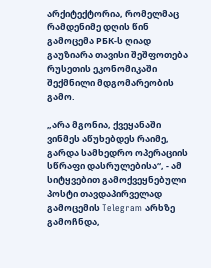არქიტექტორია, რომელმაც რამდენიმე დღის წინ გამოცემა РБК-ს ღიად გაუზიარა თავისი შეშფოთება რუსეთის ეკონომიკაში შექმნილი მდგომარეობის გამო.

„არა მგონია, ქვეყანაში ვინმეს აწუხებდეს რაიმე, გარდა სამხედრო ოპერაციის სწრაფი დასრულებისა“, - ამ სიტყვებით გამოქვეყნებული პოსტი თავდაპირველად გამოცემის Telegram არხზე გამოჩნდა,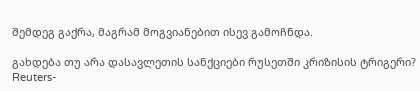შემდეგ გაქრა, მაგრამ მოგვიანებით ისევ გამოჩნდა.

გახდება თუ არა დასავლეთის სანქციები რუსეთში კრიზისის ტრიგერი? Reuters-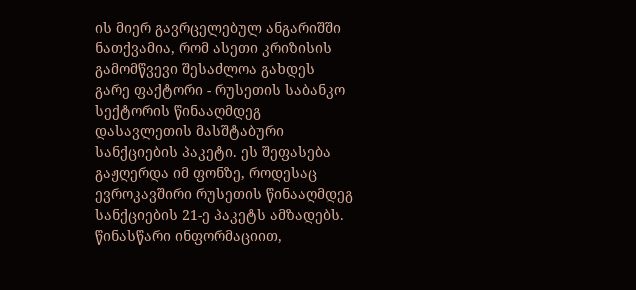ის მიერ გავრცელებულ ანგარიშში ნათქვამია, რომ ასეთი კრიზისის გამომწვევი შესაძლოა გახდეს გარე ფაქტორი - რუსეთის საბანკო სექტორის წინააღმდეგ დასავლეთის მასშტაბური სანქციების პაკეტი. ეს შეფასება გაჟღერდა იმ ფონზე, როდესაც ევროკავშირი რუსეთის წინააღმდეგ სანქციების 21-ე პაკეტს ამზადებს. წინასწარი ინფორმაციით,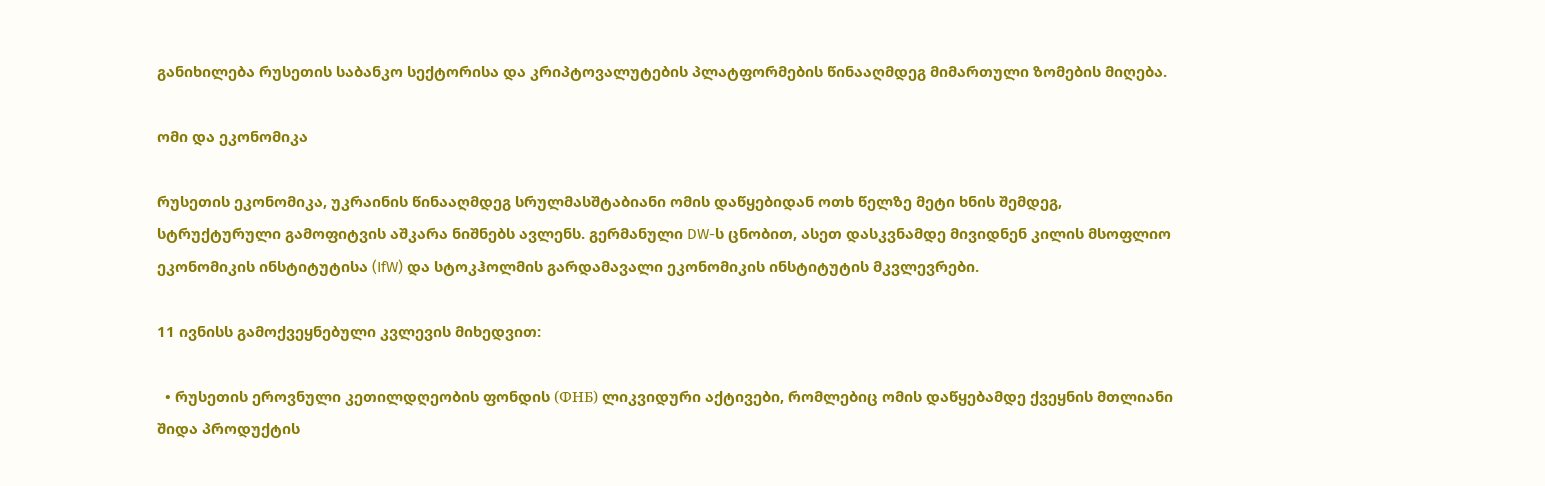განიხილება რუსეთის საბანკო სექტორისა და კრიპტოვალუტების პლატფორმების წინააღმდეგ მიმართული ზომების მიღება.

ომი და ეკონომიკა

რუსეთის ეკონომიკა, უკრაინის წინააღმდეგ სრულმასშტაბიანი ომის დაწყებიდან ოთხ წელზე მეტი ხნის შემდეგ, სტრუქტურული გამოფიტვის აშკარა ნიშნებს ავლენს. გერმანული DW-ს ცნობით, ასეთ დასკვნამდე მივიდნენ კილის მსოფლიო ეკონომიკის ინსტიტუტისა (IfW) და სტოკჰოლმის გარდამავალი ეკონომიკის ინსტიტუტის მკვლევრები.

11 ივნისს გამოქვეყნებული კვლევის მიხედვით:

  • რუსეთის ეროვნული კეთილდღეობის ფონდის (ФНБ) ლიკვიდური აქტივები, რომლებიც ომის დაწყებამდე ქვეყნის მთლიანი შიდა პროდუქტის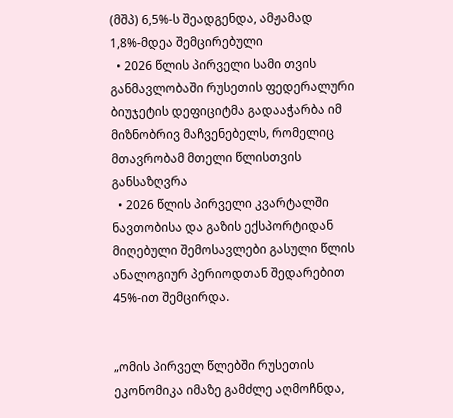(მშპ) 6,5%-ს შეადგენდა, ამჟამად 1,8%-მდეა შემცირებული
  • 2026 წლის პირველი სამი თვის განმავლობაში რუსეთის ფედერალური ბიუჯეტის დეფიციტმა გადააჭარბა იმ მიზნობრივ მაჩვენებელს, რომელიც მთავრობამ მთელი წლისთვის განსაზღვრა
  • 2026 წლის პირველი კვარტალში ნავთობისა და გაზის ექსპორტიდან მიღებული შემოსავლები გასული წლის ანალოგიურ პერიოდთან შედარებით 45%-ით შემცირდა.


„ომის პირველ წლებში რუსეთის ეკონომიკა იმაზე გამძლე აღმოჩნდა,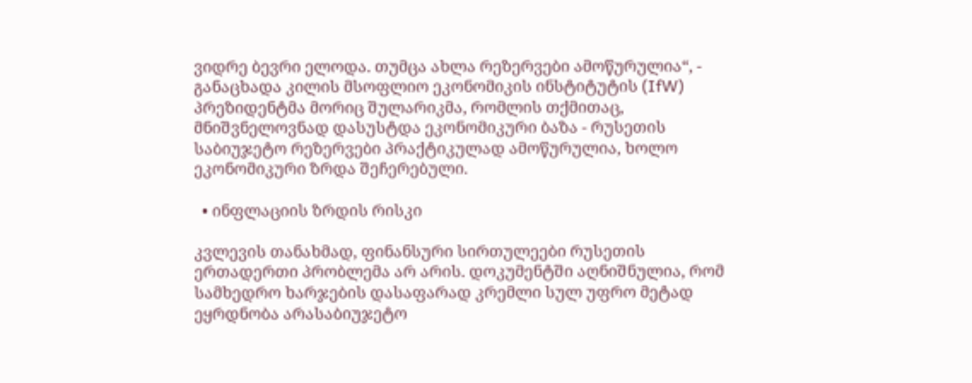ვიდრე ბევრი ელოდა. თუმცა ახლა რეზერვები ამოწურულია“, - განაცხადა კილის მსოფლიო ეკონომიკის ინსტიტუტის (IfW) პრეზიდენტმა მორიც შულარიკმა, რომლის თქმითაც, მნიშვნელოვნად დასუსტდა ეკონომიკური ბაზა - რუსეთის საბიუჯეტო რეზერვები პრაქტიკულად ამოწურულია, ხოლო ეკონომიკური ზრდა შეჩერებული.

  • ინფლაციის ზრდის რისკი

კვლევის თანახმად, ფინანსური სირთულეები რუსეთის ერთადერთი პრობლემა არ არის. დოკუმენტში აღნიშნულია, რომ სამხედრო ხარჯების დასაფარად კრემლი სულ უფრო მეტად ეყრდნობა არასაბიუჯეტო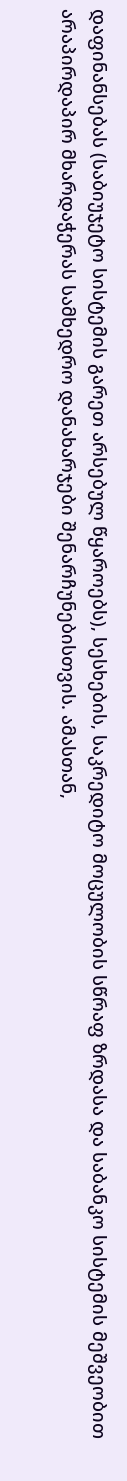დაფინანსებას (საბიუჯეტო სისტემის გარეთ არსებულ წყაროებს), სესხების, საკრედიტო მოცულობის სწრაფ ზრდასა და საბანკო სისტემის მეშვეობით არაპირდაპირ მხარდაჭერას სამხედრო დანახარჯები შენარჩუნებისთვის. ამასთან,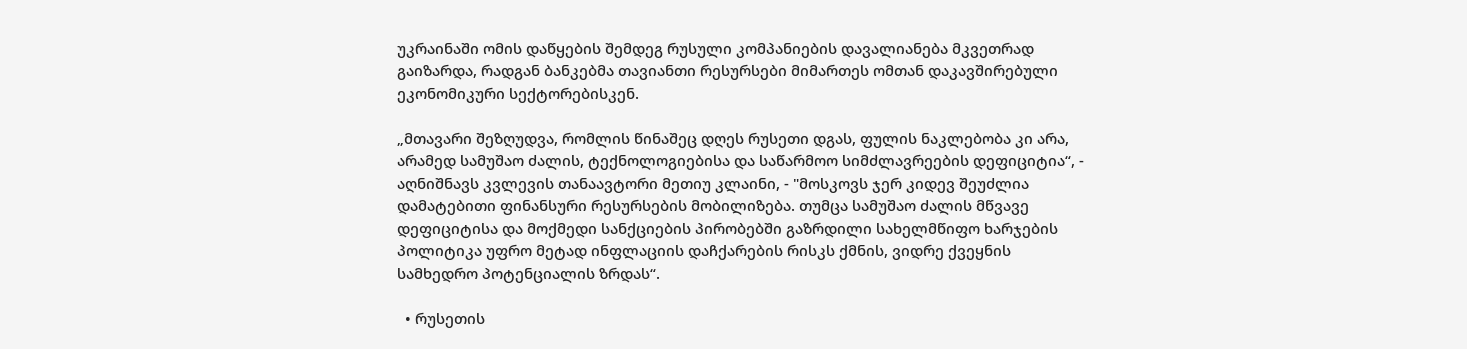უკრაინაში ომის დაწყების შემდეგ რუსული კომპანიების დავალიანება მკვეთრად გაიზარდა, რადგან ბანკებმა თავიანთი რესურსები მიმართეს ომთან დაკავშირებული ეკონომიკური სექტორებისკენ.

„მთავარი შეზღუდვა, რომლის წინაშეც დღეს რუსეთი დგას, ფულის ნაკლებობა კი არა, არამედ სამუშაო ძალის, ტექნოლოგიებისა და საწარმოო სიმძლავრეების დეფიციტია“, - აღნიშნავს კვლევის თანაავტორი მეთიუ კლაინი, - "მოსკოვს ჯერ კიდევ შეუძლია დამატებითი ფინანსური რესურსების მობილიზება. თუმცა სამუშაო ძალის მწვავე დეფიციტისა და მოქმედი სანქციების პირობებში გაზრდილი სახელმწიფო ხარჯების პოლიტიკა უფრო მეტად ინფლაციის დაჩქარების რისკს ქმნის, ვიდრე ქვეყნის სამხედრო პოტენციალის ზრდას“.

  • რუსეთის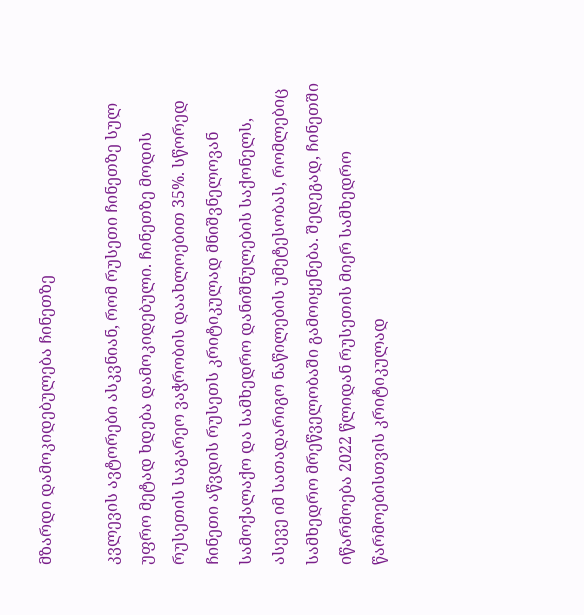მზარდი დამოკიდებულება ჩინეთზე

კვლევის ავტორები ასკვნიან, რომ რუსეთი ჩინეთზე სულ უფრო მეტად ხდება დამოკიდებული. ჩინეთზე მოდის რუსეთის საგარეო ვაჭრობის დაახლოებით 35%. სწორედ ჩინეთი აწვდის რუსეთს კრიტიკულად მნიშვნელოვან სამოქალაქო და სამხედრო დანიშნულების საქონელს, ასევე იმ სათადარიგო ნაწილების უმეტესობას, რომლებიც სამხედრო მრეწველობაში გამოიყენება. შედეგად, ჩინეთში იწარმოება 2022 წლიდან რუსეთის მიერ სამხედრო წარმოებისთვის კრიტიკულად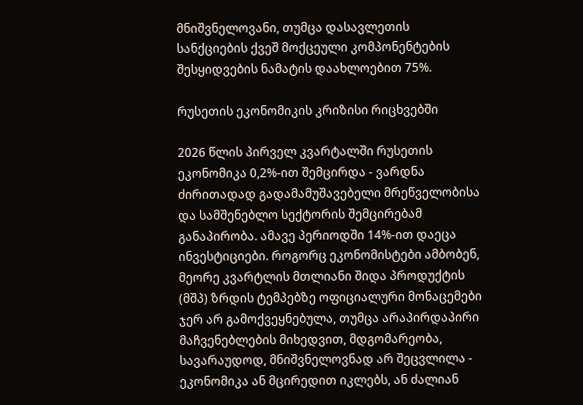მნიშვნელოვანი, თუმცა დასავლეთის სანქციების ქვეშ მოქცეული კომპონენტების შესყიდვების ნამატის დაახლოებით 75%.

რუსეთის ეკონომიკის კრიზისი რიცხვებში

2026 წლის პირველ კვარტალში რუსეთის ეკონომიკა 0,2%-ით შემცირდა - ვარდნა ძირითადად გადამამუშავებელი მრეწველობისა და სამშენებლო სექტორის შემცირებამ განაპირობა. ამავე პერიოდში 14%-ით დაეცა ინვესტიციები. როგორც ეკონომისტები ამბობენ, მეორე კვარტლის მთლიანი შიდა პროდუქტის (მშპ) ზრდის ტემპებზე ოფიციალური მონაცემები ჯერ არ გამოქვეყნებულა, თუმცა არაპირდაპირი მაჩვენებლების მიხედვით, მდგომარეობა, სავარაუდოდ, მნიშვნელოვნად არ შეცვლილა - ეკონომიკა ან მცირედით იკლებს, ან ძალიან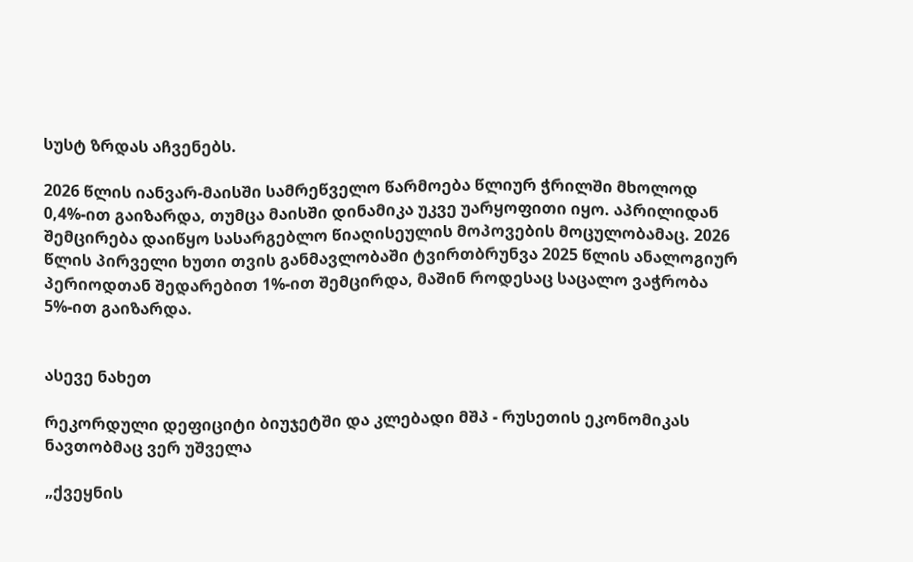სუსტ ზრდას აჩვენებს.

2026 წლის იანვარ-მაისში სამრეწველო წარმოება წლიურ ჭრილში მხოლოდ 0,4%-ით გაიზარდა, თუმცა მაისში დინამიკა უკვე უარყოფითი იყო. აპრილიდან შემცირება დაიწყო სასარგებლო წიაღისეულის მოპოვების მოცულობამაც. 2026 წლის პირველი ხუთი თვის განმავლობაში ტვირთბრუნვა 2025 წლის ანალოგიურ პერიოდთან შედარებით 1%-ით შემცირდა, მაშინ როდესაც საცალო ვაჭრობა 5%-ით გაიზარდა.


ასევე ნახეთ

რეკორდული დეფიციტი ბიუჯეტში და კლებადი მშპ - რუსეთის ეკონომიკას ნავთობმაც ვერ უშველა

„ქვეყნის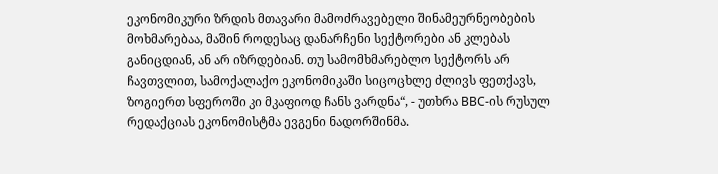ეკონომიკური ზრდის მთავარი მამოძრავებელი შინამეურნეობების მოხმარებაა, მაშინ როდესაც დანარჩენი სექტორები ან კლებას განიცდიან, ან არ იზრდებიან. თუ სამომხმარებლო სექტორს არ ჩავთვლით, სამოქალაქო ეკონომიკაში სიცოცხლე ძლივს ფეთქავს, ზოგიერთ სფეროში კი მკაფიოდ ჩანს ვარდნა“, - უთხრა BBC-ის რუსულ რედაქციას ეკონომისტმა ევგენი ნადორშინმა.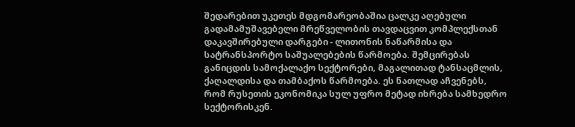შედარებით უკეთეს მდგომარეობაშია ცალკე აღებული გადამამუშავებელი მრეწველობის თავდაცვით კომპლექსთან დაკავშირებული დარგები - ლითონის ნაწარმისა და სატრანსპორტო საშუალებების წარმოება. შემცირებას განიცდის სამოქალაქო სექტორები, მაგალითად ტანსაცმლის, ქაღალდისა და თამბაქოს წარმოება. ეს ნათლად აჩვენებს, რომ რუსეთის ეკონომიკა სულ უფრო მეტად იხრება სამხედრო სექტორისკენ.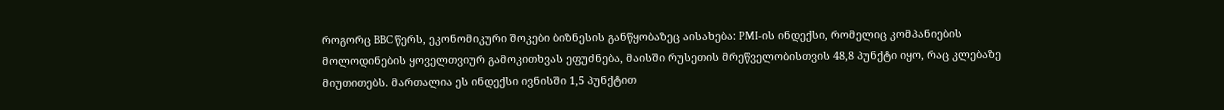როგორც BBC წერს, ეკონომიკური შოკები ბიზნესის განწყობაზეც აისახება: PMI-ის ინდექსი, რომელიც კომპანიების მოლოდინების ყოველთვიურ გამოკითხვას ეფუძნება, მაისში რუსეთის მრეწველობისთვის 48,8 პუნქტი იყო, რაც კლებაზე მიუთითებს. მართალია ეს ინდექსი ივნისში 1,5 პუნქტით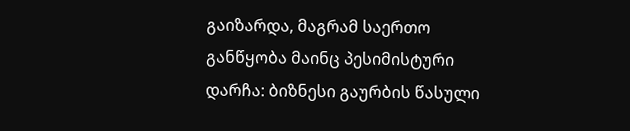გაიზარდა, მაგრამ საერთო განწყობა მაინც პესიმისტური დარჩა: ბიზნესი გაურბის წასული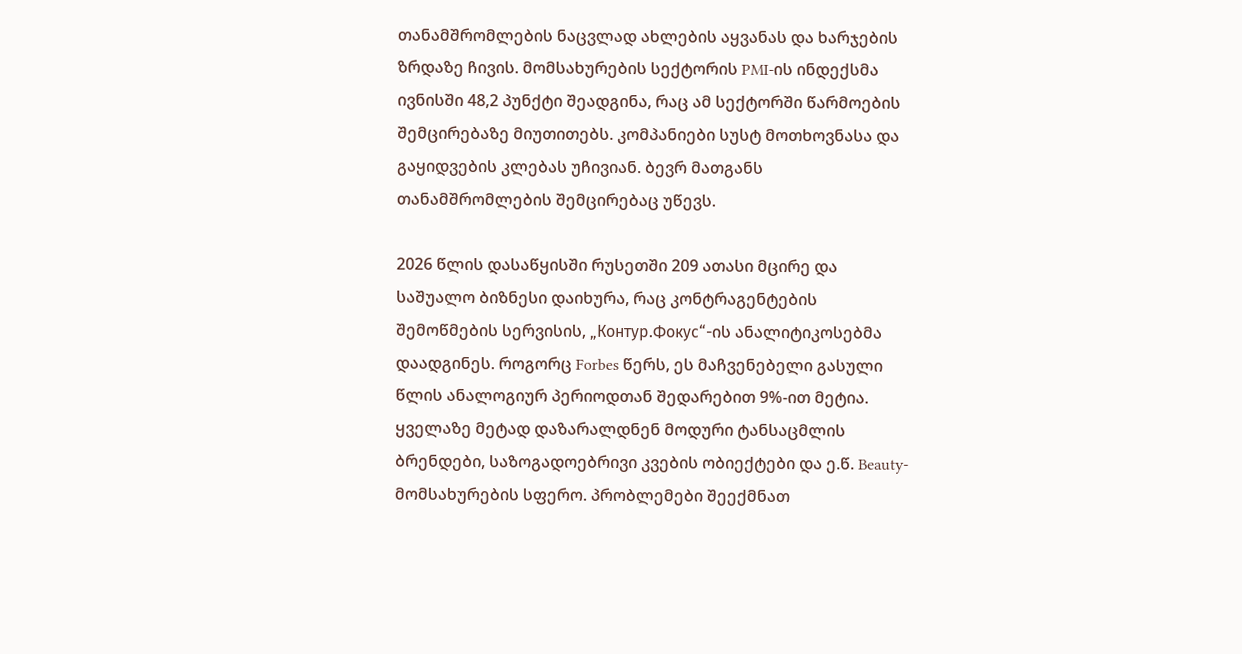თანამშრომლების ნაცვლად ახლების აყვანას და ხარჯების ზრდაზე ჩივის. მომსახურების სექტორის PMI-ის ინდექსმა ივნისში 48,2 პუნქტი შეადგინა, რაც ამ სექტორში წარმოების შემცირებაზე მიუთითებს. კომპანიები სუსტ მოთხოვნასა და გაყიდვების კლებას უჩივიან. ბევრ მათგანს თანამშრომლების შემცირებაც უწევს.

2026 წლის დასაწყისში რუსეთში 209 ათასი მცირე და საშუალო ბიზნესი დაიხურა, რაც კონტრაგენტების შემოწმების სერვისის, „Контур.Фокус“-ის ანალიტიკოსებმა დაადგინეს. როგორც Forbes წერს, ეს მაჩვენებელი გასული წლის ანალოგიურ პერიოდთან შედარებით 9%-ით მეტია. ყველაზე მეტად დაზარალდნენ მოდური ტანსაცმლის ბრენდები, საზოგადოებრივი კვების ობიექტები და ე.წ. Beauty-მომსახურების სფერო. პრობლემები შეექმნათ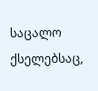საცალო ქსელებსაც,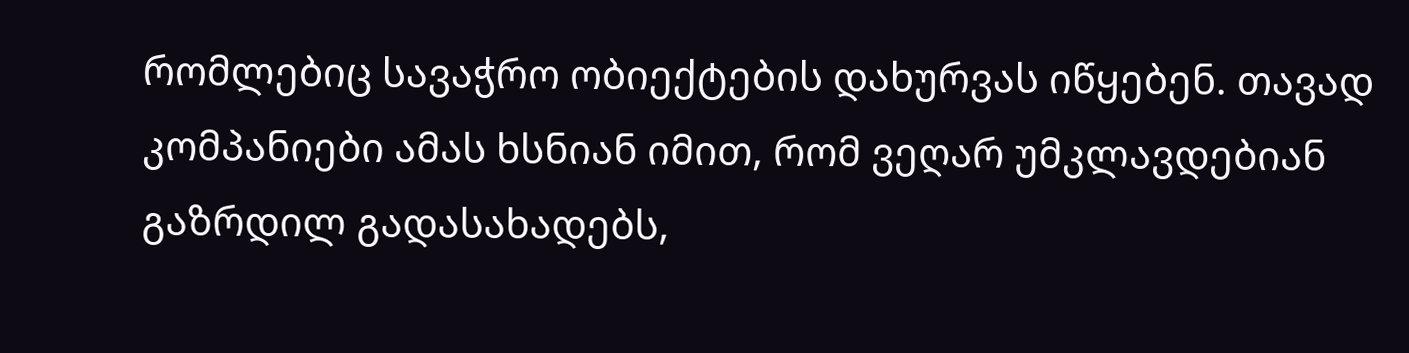რომლებიც სავაჭრო ობიექტების დახურვას იწყებენ. თავად კომპანიები ამას ხსნიან იმით, რომ ვეღარ უმკლავდებიან გაზრდილ გადასახადებს,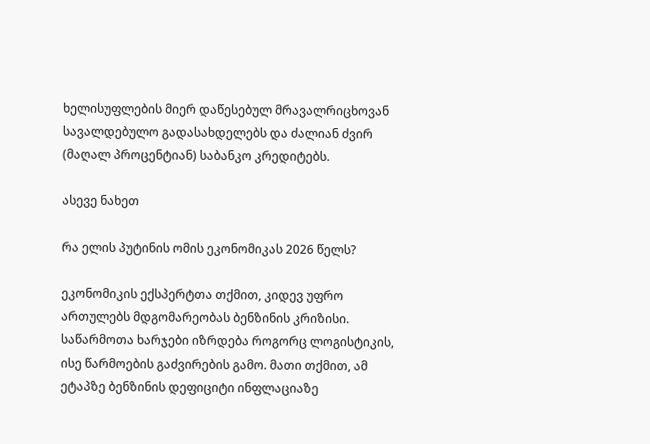ხელისუფლების მიერ დაწესებულ მრავალრიცხოვან სავალდებულო გადასახდელებს და ძალიან ძვირ (მაღალ პროცენტიან) საბანკო კრედიტებს.

ასევე ნახეთ

რა ელის პუტინის ომის ეკონომიკას 2026 წელს?

ეკონომიკის ექსპერტთა თქმით, კიდევ უფრო ართულებს მდგომარეობას ბენზინის კრიზისი. საწარმოთა ხარჯები იზრდება როგორც ლოგისტიკის, ისე წარმოების გაძვირების გამო. მათი თქმით, ამ ეტაპზე ბენზინის დეფიციტი ინფლაციაზე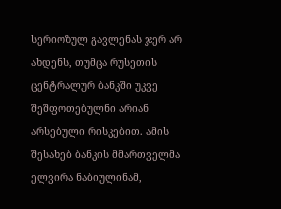სერიოზულ გავლენას ჯერ არ ახდენს, თუმცა რუსეთის ცენტრალურ ბანკში უკვე შეშფოთებულნი არიან არსებული რისკებით. ამის შესახებ ბანკის მმართველმა ელვირა ნაბიულინამ,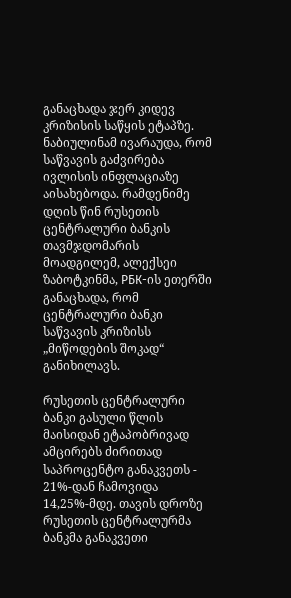განაცხადა ჯერ კიდევ კრიზისის საწყის ეტაპზე. ნაბიულინამ ივარაუდა, რომ საწვავის გაძვირება ივლისის ინფლაციაზე აისახებოდა. რამდენიმე დღის წინ რუსეთის ცენტრალური ბანკის თავმჯდომარის მოადგილემ, ალექსეი ზაბოტკინმა, РБК-ის ეთერში განაცხადა, რომ ცენტრალური ბანკი საწვავის კრიზისს „მიწოდების შოკად“ განიხილავს.

რუსეთის ცენტრალური ბანკი გასული წლის მაისიდან ეტაპობრივად ამცირებს ძირითად საპროცენტო განაკვეთს - 21%-დან ჩამოვიდა 14,25%-მდე. თავის დროზე რუსეთის ცენტრალურმა ბანკმა განაკვეთი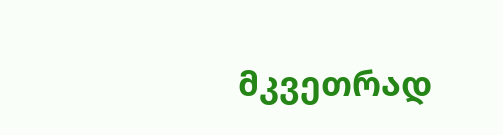მკვეთრად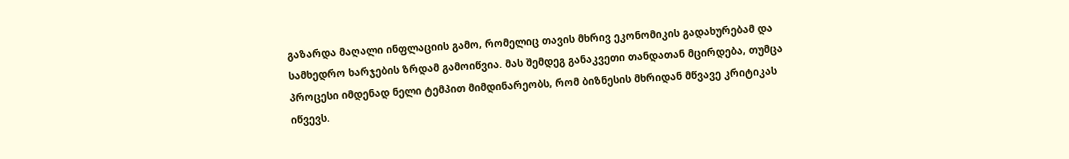გაზარდა მაღალი ინფლაციის გამო, რომელიც თავის მხრივ ეკონომიკის გადახურებამ და სამხედრო ხარჯების ზრდამ გამოიწვია. მას შემდეგ განაკვეთი თანდათან მცირდება, თუმცა პროცესი იმდენად ნელი ტემპით მიმდინარეობს, რომ ბიზნესის მხრიდან მწვავე კრიტიკას იწვევს.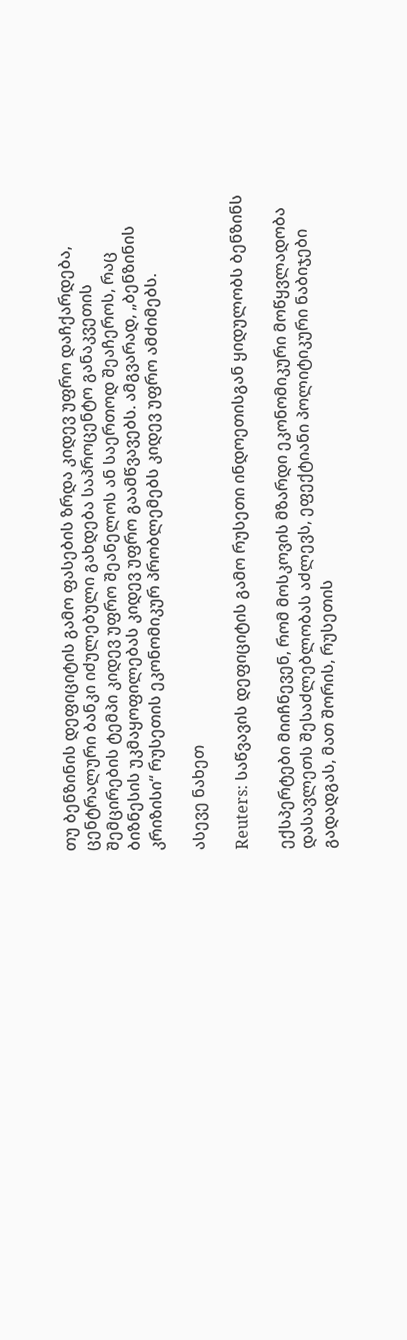თუ ბენზინის დეფიციტის გამო ფასების ზრდა კიდევ უფრო დაჩქარდება, ცენტრალური ბანკი იძულებული გახდება საპროცენტო განაკვეთის შემცირების ტემპი კიდევ უფრო შეანელოს ან საერთოდ შეაჩეროს, რაც ბიზნესის უკმაყოფილებას კიდევ უფრო გაამწვავებს. ამგვარად, „ბენზინის კრიზისი“ რუსეთის ეკონომიკურ პრობლემებს კიდევ უფრო ამძიმებს.

ასევე ნახეთ

Reuters: საწვავის დეფიციტის გამო რუსეთი ინდოეთისგან ყიდულობს ბენზინს

ექსპერტები მიიჩნევენ, რომ მოსკოვის მზარდი ეკონომიკური მოწყვლადობა დასავლეთს შესაძლებლობას აძლევს, ეფექტიანი პოლიტიკური ნაბიჯები გადადგას, მათ შორის, რუსეთის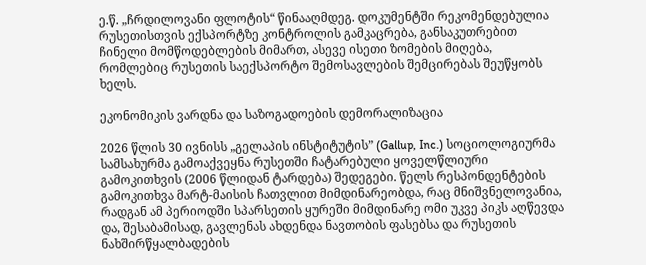ე.წ. „ჩრდილოვანი ფლოტის“ წინააღმდეგ. დოკუმენტში რეკომენდებულია რუსეთისთვის ექსპორტზე კონტროლის გამკაცრება, განსაკუთრებით ჩინელი მომწოდებლების მიმართ, ასევე ისეთი ზომების მიღება, რომლებიც რუსეთის საექსპორტო შემოსავლების შემცირებას შეუწყობს ხელს.

ეკონომიკის ვარდნა და საზოგადოების დემორალიზაცია

2026 წლის 30 ივნისს „გელაპის ინსტიტუტის” (Gallup, Inc.) სოციოლოგიურმა სამსახურმა გამოაქვეყნა რუსეთში ჩატარებული ყოველწლიური გამოკითხვის (2006 წლიდან ტარდება) შედეგები. წელს რესპონდენტების გამოკითხვა მარტ-მაისის ჩათვლით მიმდინარეობდა, რაც მნიშვნელოვანია, რადგან ამ პერიოდში სპარსეთის ყურეში მიმდინარე ომი უკვე პიკს აღწევდა და, შესაბამისად, გავლენას ახდენდა ნავთობის ფასებსა და რუსეთის ნახშირწყალბადების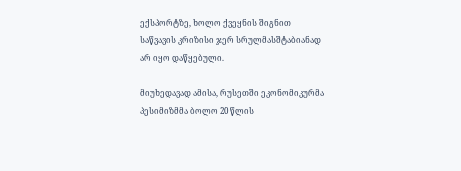ექსპორტზე, ხოლო ქვეყნის შიგნით საწვავის კრიზისი ჯერ სრულმასშტაბიანად არ იყო დაწყებული.

მიუხედავად ამისა, რუსეთში ეკონომიკურმა პესიმიზმმა ბოლო 20 წლის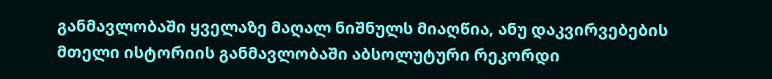განმავლობაში ყველაზე მაღალ ნიშნულს მიაღწია, ანუ დაკვირვებების მთელი ისტორიის განმავლობაში აბსოლუტური რეკორდი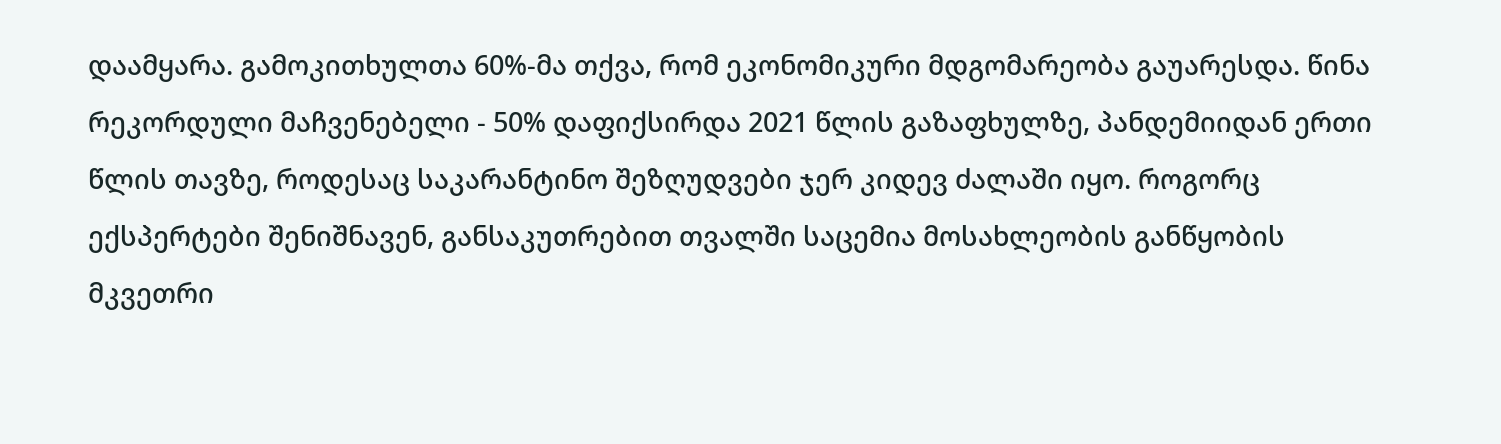დაამყარა. გამოკითხულთა 60%-მა თქვა, რომ ეკონომიკური მდგომარეობა გაუარესდა. წინა რეკორდული მაჩვენებელი - 50% დაფიქსირდა 2021 წლის გაზაფხულზე, პანდემიიდან ერთი წლის თავზე, როდესაც საკარანტინო შეზღუდვები ჯერ კიდევ ძალაში იყო. როგორც ექსპერტები შენიშნავენ, განსაკუთრებით თვალში საცემია მოსახლეობის განწყობის მკვეთრი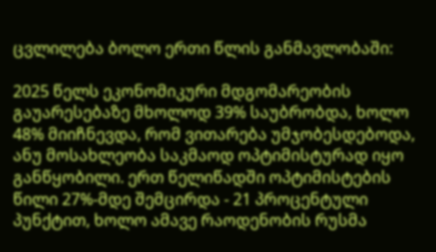ცვლილება ბოლო ერთი წლის განმავლობაში:

2025 წელს ეკონომიკური მდგომარეობის გაუარესებაზე მხოლოდ 39% საუბრობდა, ხოლო 48% მიიჩნევდა, რომ ვითარება უმჯობესდებოდა, ანუ მოსახლეობა საკმაოდ ოპტიმისტურად იყო განწყობილი. ერთ წელიწადში ოპტიმისტების წილი 27%-მდე შემცირდა - 21 პროცენტული პუნქტით, ხოლო ამავე რაოდენობის რუსმა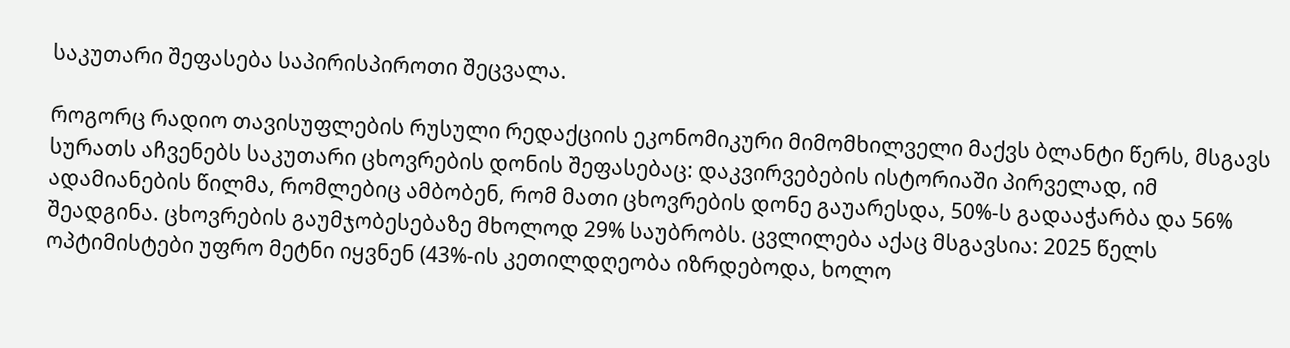საკუთარი შეფასება საპირისპიროთი შეცვალა.

როგორც რადიო თავისუფლების რუსული რედაქციის ეკონომიკური მიმომხილველი მაქვს ბლანტი წერს, მსგავს სურათს აჩვენებს საკუთარი ცხოვრების დონის შეფასებაც: დაკვირვებების ისტორიაში პირველად, იმ ადამიანების წილმა, რომლებიც ამბობენ, რომ მათი ცხოვრების დონე გაუარესდა, 50%-ს გადააჭარბა და 56% შეადგინა. ცხოვრების გაუმჯობესებაზე მხოლოდ 29% საუბრობს. ცვლილება აქაც მსგავსია: 2025 წელს ოპტიმისტები უფრო მეტნი იყვნენ (43%-ის კეთილდღეობა იზრდებოდა, ხოლო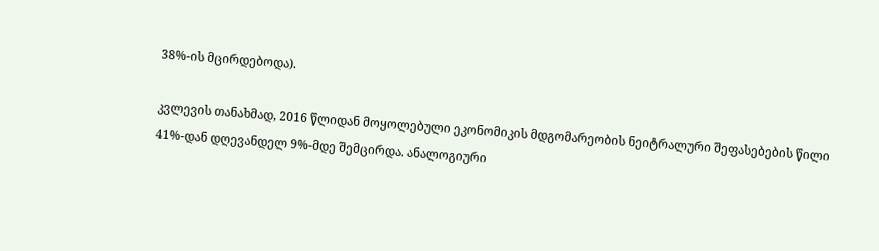38%-ის მცირდებოდა).

კვლევის თანახმად, 2016 წლიდან მოყოლებული ეკონომიკის მდგომარეობის ნეიტრალური შეფასებების წილი 41%-დან დღევანდელ 9%-მდე შემცირდა. ანალოგიური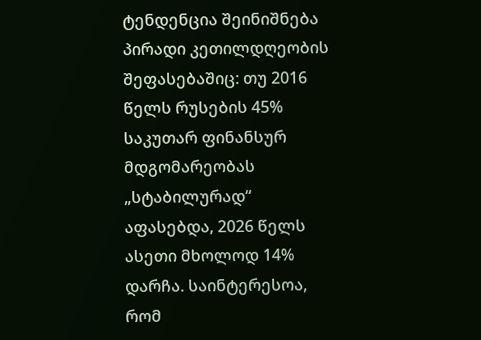ტენდენცია შეინიშნება პირადი კეთილდღეობის შეფასებაშიც: თუ 2016 წელს რუსების 45% საკუთარ ფინანსურ მდგომარეობას „სტაბილურად“ აფასებდა, 2026 წელს ასეთი მხოლოდ 14% დარჩა. საინტერესოა, რომ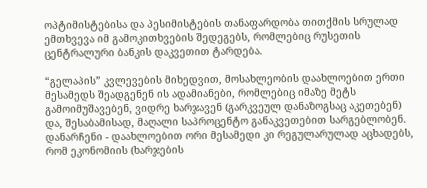ოპტიმისტებისა და პესიმისტების თანაფარდობა თითქმის სრულად ემთხვევა იმ გამოკითხვების შედეგებს, რომლებიც რუსეთის ცენტრალური ბანკის დაკვეთით ტარდება.

“გელაპის” კვლევების მიხედვით, მოსახლეობის დაახლოებით ერთი მესამედს შეადგენენ ის ადამიანები, რომლებიც იმაზე მეტს გამოიმუშავებენ, ვიდრე ხარჯავენ (გარკვეულ დანაზოგსაც აკეთებენ) და, შესაბამისად, მაღალი საპროცენტო განაკვეთებით სარგებლობენ. დანარჩენი - დაახლოებით ორი მესამედი კი რეგულარულად აცხადებს, რომ ეკონომიის (ხარჯების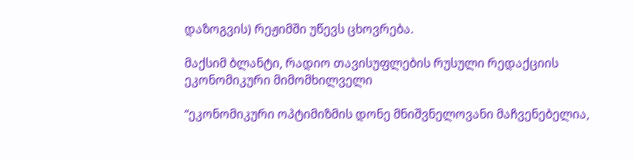დაზოგვის) რეჟიმში უწევს ცხოვრება.

მაქსიმ ბლანტი, რადიო თავისუფლების რუსული რედაქციის ეკონომიკური მიმომხილველი

“ეკონომიკური ოპტიმიზმის დონე მნიშვნელოვანი მაჩვენებელია,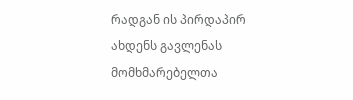რადგან ის პირდაპირ ახდენს გავლენას მომხმარებელთა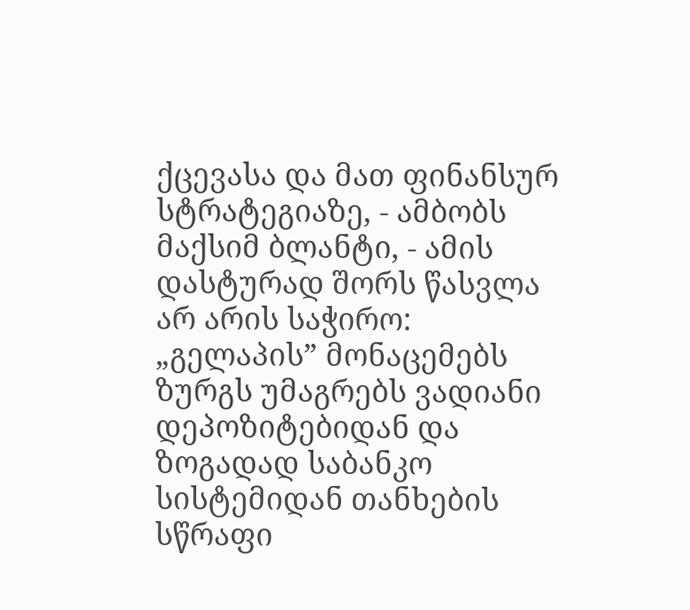ქცევასა და მათ ფინანსურ სტრატეგიაზე, - ამბობს მაქსიმ ბლანტი, - ამის დასტურად შორს წასვლა არ არის საჭირო: „გელაპის” მონაცემებს ზურგს უმაგრებს ვადიანი დეპოზიტებიდან და ზოგადად საბანკო სისტემიდან თანხების სწრაფი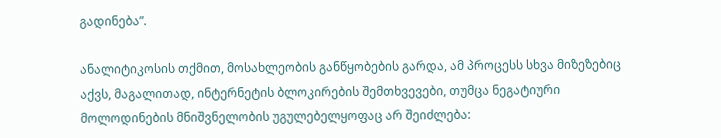გადინება”.

ანალიტიკოსის თქმით, მოსახლეობის განწყობების გარდა, ამ პროცესს სხვა მიზეზებიც აქვს, მაგალითად, ინტერნეტის ბლოკირების შემთხვევები, თუმცა ნეგატიური მოლოდინების მნიშვნელობის უგულებელყოფაც არ შეიძლება: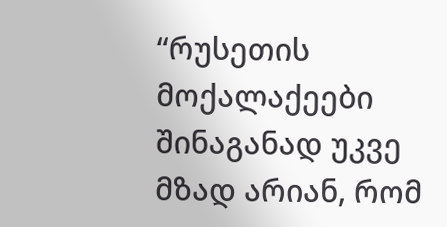“რუსეთის მოქალაქეები შინაგანად უკვე მზად არიან, რომ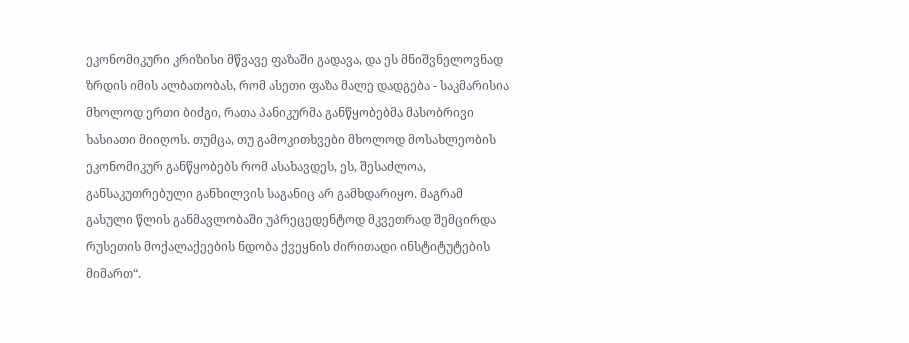ეკონომიკური კრიზისი მწვავე ფაზაში გადავა, და ეს მნიშვნელოვნად ზრდის იმის ალბათობას, რომ ასეთი ფაზა მალე დადგება - საკმარისია მხოლოდ ერთი ბიძგი, რათა პანიკურმა განწყობებმა მასობრივი ხასიათი მიიღოს. თუმცა, თუ გამოკითხვები მხოლოდ მოსახლეობის ეკონომიკურ განწყობებს რომ ასახავდეს, ეს, შესაძლოა, განსაკუთრებული განხილვის საგანიც არ გამხდარიყო. მაგრამ გასული წლის განმავლობაში უპრეცედენტოდ მკვეთრად შემცირდა რუსეთის მოქალაქეების ნდობა ქვეყნის ძირითადი ინსტიტუტების მიმართ“.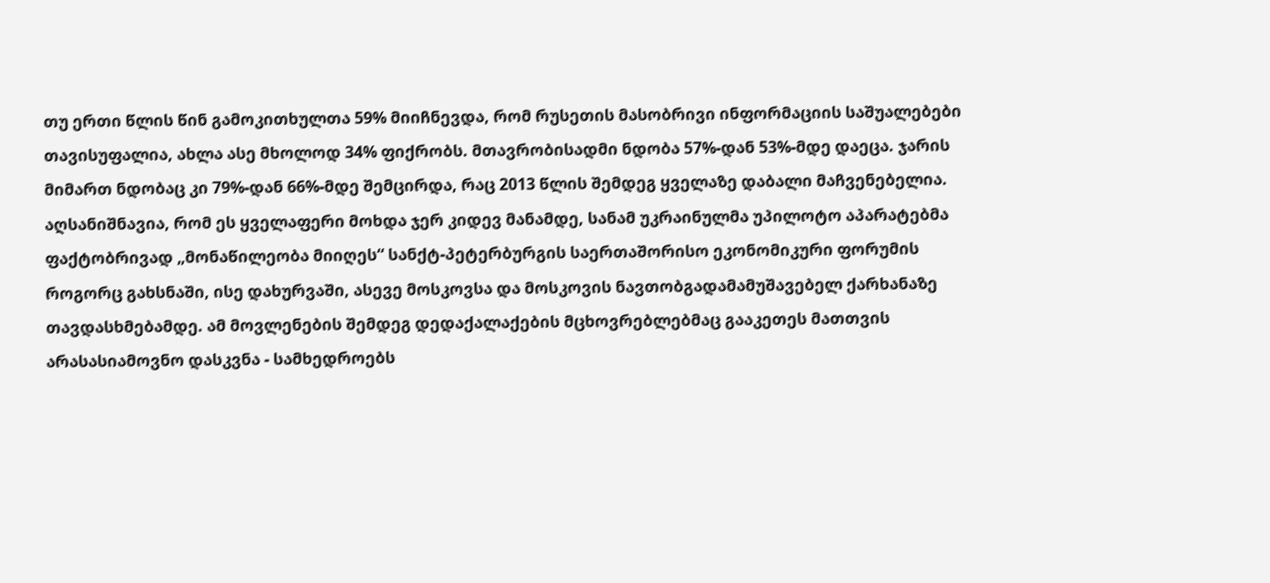თუ ერთი წლის წინ გამოკითხულთა 59% მიიჩნევდა, რომ რუსეთის მასობრივი ინფორმაციის საშუალებები თავისუფალია, ახლა ასე მხოლოდ 34% ფიქრობს. მთავრობისადმი ნდობა 57%-დან 53%-მდე დაეცა. ჯარის მიმართ ნდობაც კი 79%-დან 66%-მდე შემცირდა, რაც 2013 წლის შემდეგ ყველაზე დაბალი მაჩვენებელია. აღსანიშნავია, რომ ეს ყველაფერი მოხდა ჯერ კიდევ მანამდე, სანამ უკრაინულმა უპილოტო აპარატებმა ფაქტობრივად „მონაწილეობა მიიღეს“ სანქტ-პეტერბურგის საერთაშორისო ეკონომიკური ფორუმის როგორც გახსნაში, ისე დახურვაში, ასევე მოსკოვსა და მოსკოვის ნავთობგადამამუშავებელ ქარხანაზე თავდასხმებამდე. ამ მოვლენების შემდეგ დედაქალაქების მცხოვრებლებმაც გააკეთეს მათთვის არასასიამოვნო დასკვნა - სამხედროებს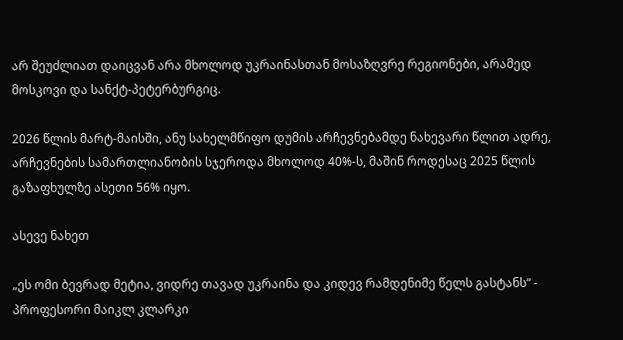არ შეუძლიათ დაიცვან არა მხოლოდ უკრაინასთან მოსაზღვრე რეგიონები, არამედ მოსკოვი და სანქტ-პეტერბურგიც.

2026 წლის მარტ-მაისში, ანუ სახელმწიფო დუმის არჩევნებამდე ნახევარი წლით ადრე, არჩევნების სამართლიანობის სჯეროდა მხოლოდ 40%-ს, მაშინ როდესაც 2025 წლის გაზაფხულზე ასეთი 56% იყო.

ასევე ნახეთ

„ეს ომი ბევრად მეტია, ვიდრე თავად უკრაინა და კიდევ რამდენიმე წელს გასტანს“ - პროფესორი მაიკლ კლარკი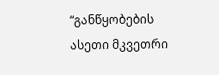“განწყობების ასეთი მკვეთრი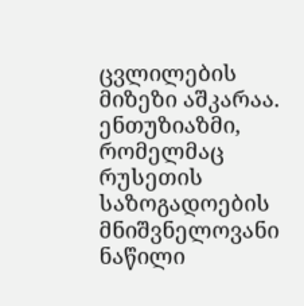ცვლილების მიზეზი აშკარაა. ენთუზიაზმი, რომელმაც რუსეთის საზოგადოების მნიშვნელოვანი ნაწილი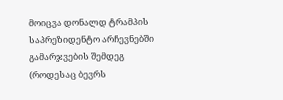მოიცვა დონალდ ტრამპის საპრეზიდენტო არჩევნებში გამარჯვების შემდეგ (როდესაც ბევრს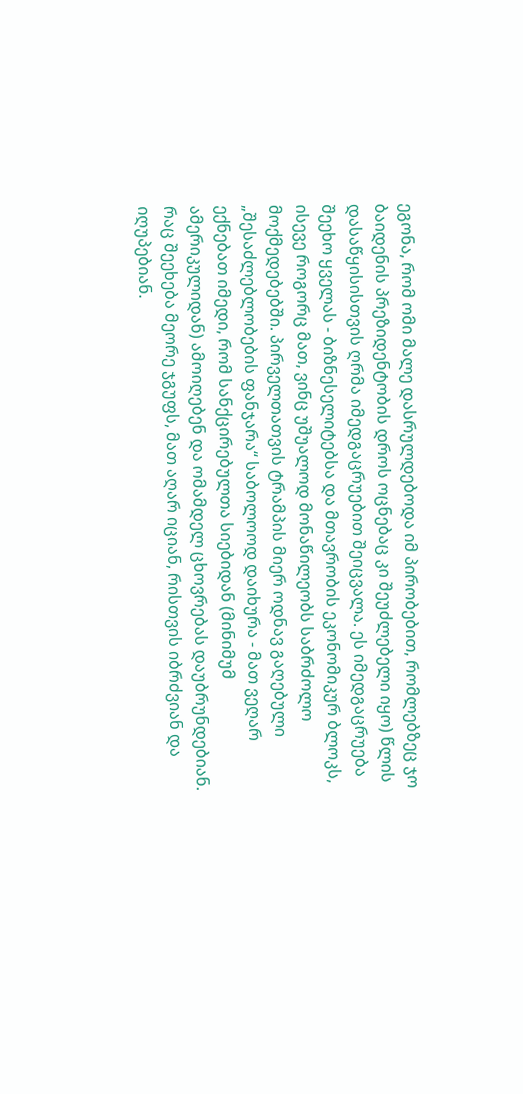ეგონა, რომ ომი მალე დასრულდებოდა იმ პირობებით, რომლებზეც ჯო ბაიდენის პრეზიდენტობის დროს ოცნებაც კი შეუძლებელი იყო) წლის დასაწყისისთვის ღრმა იმედგაცრუებით შეიცვალა. ეს იმედგაცრუება შეეხო ყველას - ბიზნესელიტებსა და მთავრობის ეკონომიკურ ბლოკს, ისევე როგორც მათ, ვინც უშუალოდ მონაწილეობს საბრძოლო მოქმედებებში. პირველთათვის ტრამპის მიერ ოდნავ გაღებული „შესაძლებლობების ფანჯარა“ საბოლოოდ დაიხურა - მათ ვეღარ ექნებათ იმედი, რომ სანქცირებულთა სიებიდან (მინიმუმ ამერიკულიდან) ამოიღებენ და ომამდელ ცხოვრებას დაუბრუნდებიან. რაც შეეხება მეორე ჯგუფს, მათ აღარ იციან, რისთვის იბრძვიან და იღუპებიან.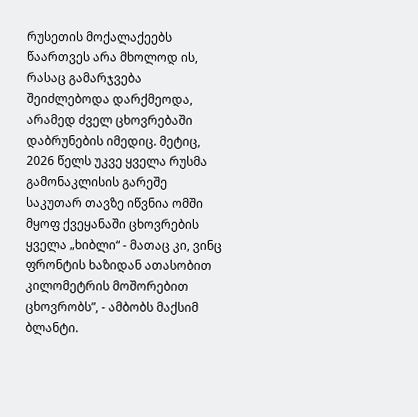რუსეთის მოქალაქეებს წაართვეს არა მხოლოდ ის, რასაც გამარჯვება შეიძლებოდა დარქმეოდა, არამედ ძველ ცხოვრებაში დაბრუნების იმედიც. მეტიც, 2026 წელს უკვე ყველა რუსმა გამონაკლისის გარეშე საკუთარ თავზე იწვნია ომში მყოფ ქვეყანაში ცხოვრების ყველა „ხიბლი“ - მათაც კი, ვინც ფრონტის ხაზიდან ათასობით კილომეტრის მოშორებით ცხოვრობს”, - ამბობს მაქსიმ ბლანტი.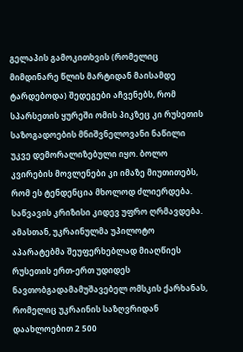გელაპის გამოკითხვის (რომელიც მიმდინარე წლის მარტიდან მაისამდე ტარდებოდა) შედეგები აჩვენებს, რომ სპარსეთის ყურეში ომის პიკზეც კი რუსეთის საზოგადოების მნიშვნელოვანი ნაწილი უკვე დემორალიზებული იყო. ბოლო კვირების მოვლენები კი იმაზე მიუთითებს, რომ ეს ტენდენცია მხოლოდ ძლიერდება. საწვავის კრიზისი კიდევ უფრო ღრმავდება. ამასთან, უკრაინულმა უპილოტო აპარატებმა შეუფერხებლად მიაღწიეს რუსეთის ერთ-ერთ უდიდეს ნავთობგადამამუშავებელ ომსკის ქარხანას, რომელიც უკრაინის საზღვრიდან დაახლოებით 2 500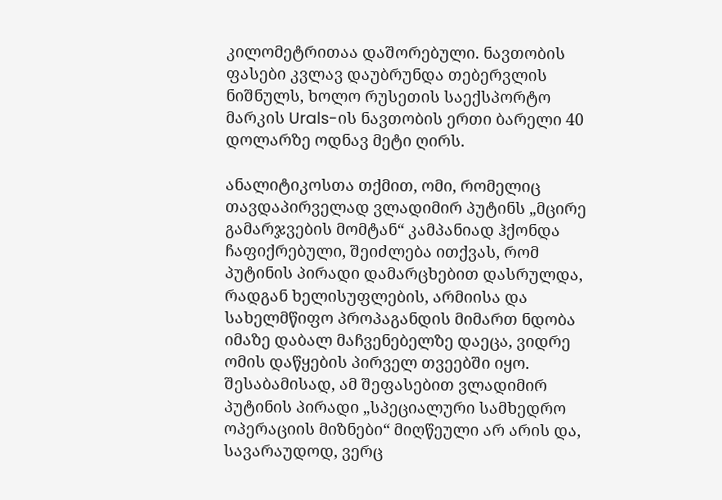კილომეტრითაა დაშორებული. ნავთობის ფასები კვლავ დაუბრუნდა თებერვლის ნიშნულს, ხოლო რუსეთის საექსპორტო მარკის Urals-ის ნავთობის ერთი ბარელი 40 დოლარზე ოდნავ მეტი ღირს.

ანალიტიკოსთა თქმით, ომი, რომელიც თავდაპირველად ვლადიმირ პუტინს „მცირე გამარჯვების მომტან“ კამპანიად ჰქონდა ჩაფიქრებული, შეიძლება ითქვას, რომ პუტინის პირადი დამარცხებით დასრულდა, რადგან ხელისუფლების, არმიისა და სახელმწიფო პროპაგანდის მიმართ ნდობა იმაზე დაბალ მაჩვენებელზე დაეცა, ვიდრე ომის დაწყების პირველ თვეებში იყო. შესაბამისად, ამ შეფასებით ვლადიმირ პუტინის პირადი „სპეციალური სამხედრო ოპერაციის მიზნები“ მიღწეული არ არის და, სავარაუდოდ, ვერც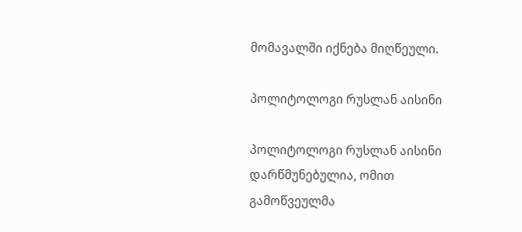მომავალში იქნება მიღწეული.

პოლიტოლოგი რუსლან აისინი

პოლიტოლოგი რუსლან აისინი დარწმუნებულია, ომით გამოწვეულმა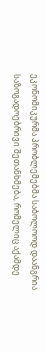ეკონომიკურმა პრობლემებმა საბოლოოდ დაანგრია საზოგადოებრივი შეთანხმება, რომელიც აქამდე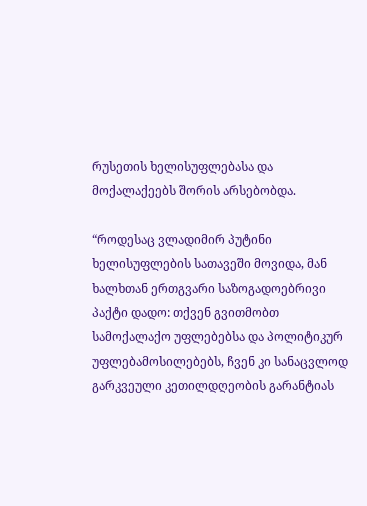რუსეთის ხელისუფლებასა და მოქალაქეებს შორის არსებობდა.

“როდესაც ვლადიმირ პუტინი ხელისუფლების სათავეში მოვიდა, მან ხალხთან ერთგვარი საზოგადოებრივი პაქტი დადო: თქვენ გვითმობთ სამოქალაქო უფლებებსა და პოლიტიკურ უფლებამოსილებებს, ჩვენ კი სანაცვლოდ გარკვეული კეთილდღეობის გარანტიას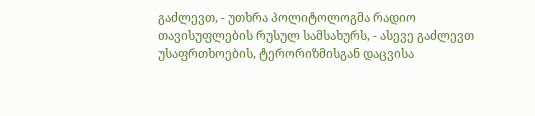გაძლევთ, - უთხრა პოლიტოლოგმა რადიო თავისუფლების რუსულ სამსახურს, - ასევე გაძლევთ უსაფრთხოების, ტერორიზმისგან დაცვისა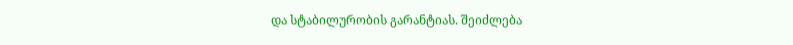და სტაბილურობის გარანტიას. შეიძლება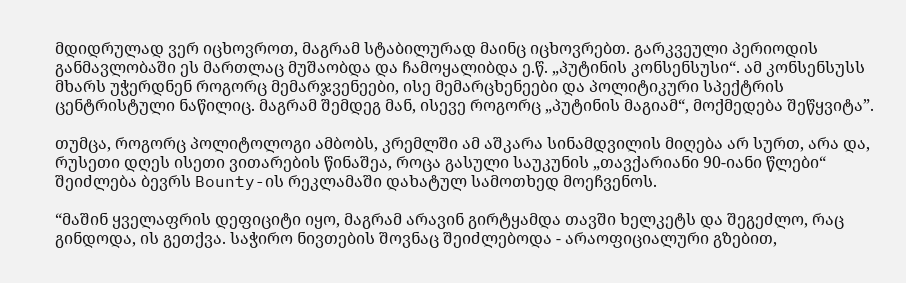მდიდრულად ვერ იცხოვროთ, მაგრამ სტაბილურად მაინც იცხოვრებთ. გარკვეული პერიოდის განმავლობაში ეს მართლაც მუშაობდა და ჩამოყალიბდა ე.წ. „პუტინის კონსენსუსი“. ამ კონსენსუსს მხარს უჭერდნენ როგორც მემარჯვენეები, ისე მემარცხენეები და პოლიტიკური სპექტრის ცენტრისტული ნაწილიც. მაგრამ შემდეგ მან, ისევე როგორც „პუტინის მაგიამ“, მოქმედება შეწყვიტა”.

თუმცა, როგორც პოლიტოლოგი ამბობს, კრემლში ამ აშკარა სინამდვილის მიღება არ სურთ, არა და, რუსეთი დღეს ისეთი ვითარების წინაშეა, როცა გასული საუკუნის „თავქარიანი 90-იანი წლები“ შეიძლება ბევრს Bounty-ის რეკლამაში დახატულ სამოთხედ მოეჩვენოს.

“მაშინ ყველაფრის დეფიციტი იყო, მაგრამ არავინ გირტყამდა თავში ხელკეტს და შეგეძლო, რაც გინდოდა, ის გეთქვა. საჭირო ნივთების შოვნაც შეიძლებოდა - არაოფიციალური გზებით,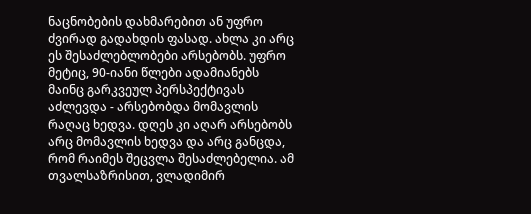ნაცნობების დახმარებით ან უფრო ძვირად გადახდის ფასად. ახლა კი არც ეს შესაძლებლობები არსებობს. უფრო მეტიც, 90-იანი წლები ადამიანებს მაინც გარკვეულ პერსპექტივას აძლევდა - არსებობდა მომავლის რაღაც ხედვა. დღეს კი აღარ არსებობს არც მომავლის ხედვა და არც განცდა, რომ რაიმეს შეცვლა შესაძლებელია. ამ თვალსაზრისით, ვლადიმირ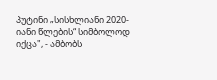პუტინი „სისხლიანი 2020-იანი წლების“ სიმბოლოდ იქცა", - ამბობს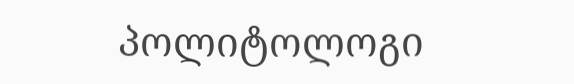პოლიტოლოგი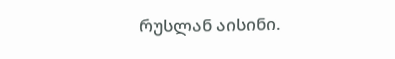რუსლან აისინი.